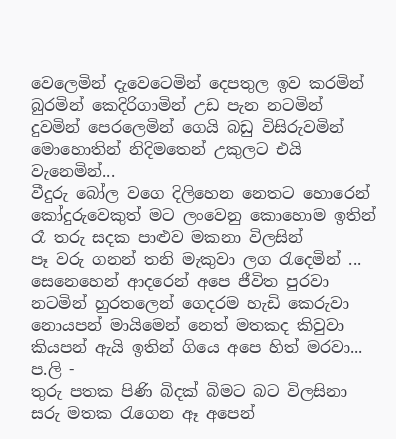වෙලෙමින් දැවෙටෙමින් දෙපතුල ඉව කරමින්
බුරමින් කෙදිරිගාමින් උඩ පැන නටමින්
දුවමින් පෙරලෙමින් ගෙයි බඩු විසිරුවමින්
මොහොතින් නිදිමතෙන් උකුලට එයි වැනෙමින්...
වීදුරු බෝල වගෙ දිලිහෙන නෙතට හොරෙන්
කෝදුරුවෙකුත් මට ලංවෙනු කොහොම ඉතින්
රෑ තරු සදක පාළුව මකනා විලසින්
පෑ වරු ගනන් තනි මැකුවා ලග රැදෙමින් ...
සෙනෙහෙන් ආදරෙන් අපෙ ජීවිත පුරවා
නටමින් හුරතලෙන් ගෙදරම හැඩි කෙරුවා
නොයපන් මායිමෙන් නෙත් මතකද කිවුවා
කියපන් ඇයි ඉතින් ගියෙ අපෙ හිත් මරවා...
ප.ලි -
තුරු පතක පිණි බිදක් බිමට බට විලසිනා
සරු මතක රැගෙන ඈ අපෙන්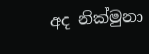අද නික්මුනා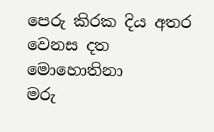පෙරු කිරක දිය අතර වෙනස දත මොහොතිනා
මරු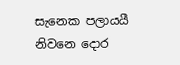සැනෙක පලායයී නිවනෙ දොර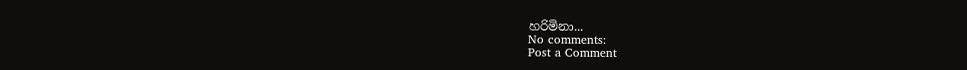හරිමිනා...
No comments:
Post a Comment